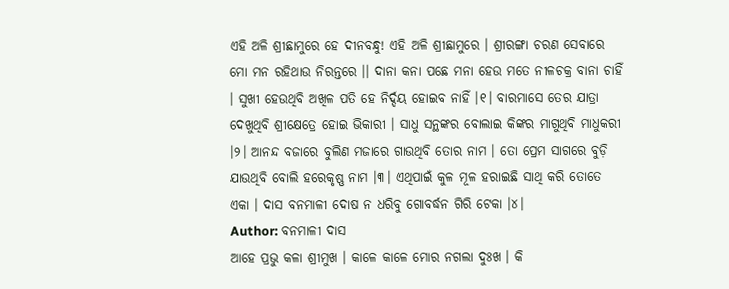ଏହି ଅଳି ଶ୍ରୀଛାମୁରେ ହେ ଦୀନବନ୍ଧୁ! ଏହି ଅଳି ଶ୍ରୀଛାମୁରେ । ଶ୍ରୀରଙ୍ଗା ଚରଣ ସେବାରେ ମୋ ମନ ରହିଥାଉ ନିରନ୍ତରେ ।। ଦାନା କନା ପଛେ ମନା ହେଉ ମତେ ନୀଳଚକ୍ର ବାନା ଚାହିଁ । ସୁଖୀ ହେଉଥିବି ଅଖିଳ ପତି ହେ ନିର୍ଦ୍ଦୟ ହୋଇବ ନାହିଁ ।୧। ବାରମାସେ ତେର ଯାତ୍ରା ଦେଖୁଥିବି ଶ୍ରୀକ୍ଷେତ୍ରେ ହୋଇ ଭିକାରୀ । ସାଧୁ ସନ୍ଥଙ୍କର ବୋଲାଇ କିଙ୍କର ମାଗୁଥିବି ମାଧୁକରୀ ।୨। ଆନନ୍ଦ ବଜାରେ ବୁଲିଣ ମଜାରେ ଗାଉଥିବି ତୋର ନାମ । ତୋ ପ୍ରେମ ସାଗରେ ବୁଡ଼ି ଯାଉଥିବି ବୋଲି ହରେକୃଷ୍ଣ ନାମ ।୩। ଏଥିପାଇଁ କୁଳ ମୂଳ ହରାଇଛି ସାଥି କରି ତୋତେ ଏକା । ଦାସ ବନମାଳୀ ଦୋଷ ନ ଧରିବୁ ଗୋବର୍ଦ୍ଧନ ଗିରି ଟେକା ।୪।
Author: ବନମାଳୀ ଦାସ
ଆହେ ପ୍ରଭୁ କଳା ଶ୍ରୀମୁଖ । କାଳେ କାଳେ ମୋର ନଗଲା ଦୁଃଖ । କି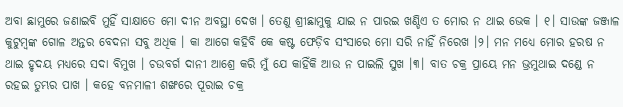ଅବା ଛାମୁରେ ଜଣାଇବି ମୁହିଁ ସାକ୍ଷାତେ ମୋ ଦୀନ ଅବସ୍ଥା ଦେଖ । ତେଣୁ ଶ୍ରୀଛାମୁକୁ ଯାଇ ନ ପାରଇ ଖଣ୍ଡିଏ ତ ମୋର ନ ଥାଇ ଭେକ । ୧। ସାଉଙ୍କ ଜଞ୍ଜାଳ କୁଟୁମ୍ବଙ୍କ ଗୋଳ ଅନ୍ତର ବେଦନା ସବୁ ଅଧିକ । କା ଆଗେ କହିବି କେ କଷ୍ଟ ଫେଡ଼ିବ ସଂସାରେ ମୋ ସରି ନାହିଁ ନିରେଖ ।୨। ମନ ମଧ୍ୟେ ମୋର ହରଷ ନ ଥାଇ ହୃଦୟ ମଧ୍ୟରେ ସଦା ବିମୁଖ । ଚଉବର୍ଗ ଦାନୀ ଆଶ୍ରେ କରି ମୁଁ ଯେ କାହିଁକି ଆଉ ନ ପାଇଲି ସୁଖ ।୩। ବାତ ଚକ୍ର ପ୍ରାୟେ ମନ ଭ୍ରମୁଥାଇ ଦଣ୍ଡେ ନ ରହଇ ତୁମ୍ଭର ପାଖ । କହେ ବନମାଳୀ ଶଙ୍ଖରେ ପୂରାଇ ଚକ୍ର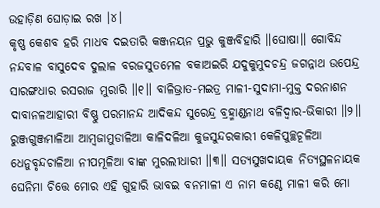ଉହାଡ଼ିଣ ଘୋଡ଼ାଇ ରଖ ।୪।
କୃଷ୍ଣ କେଶବ ହରି ମାଧବ ଦଇତାରି କଞ୍ଜନୟନ ପ୍ରଭୁ କୁଞ୍ଜବିହାରି ॥ଘୋଷା॥ ଗୋବିନ୍ଦ ନନ୍ଦବାଳ ବାସୁଦେବ ଦୁଲାଳ ବରଜସୁତମେଳ ବକାଅଇରି ଯଦୁକୁମୁଦଚନ୍ଦ୍ର ଜଗନ୍ନାଥ ଉପେନ୍ଦ୍ର ସାରଙ୍ଗଧାର ରସରାଜ ମୁରାରି ॥୧॥ ବାଳିଭ୍ରାତ-ମଇତ୍ର ମାଳୀ-ସୁଦାମା-ମୁକ୍ତ ଦରନାଶନ ଦାବାନଳଆହାରୀ ବିଷ୍ଣୁ ପରମାନନ୍ଦ ଆଦିକନ୍ଦ ସୁରେନ୍ଦ୍ର ବ୍ରହ୍ମାଣ୍ଡନାଥ ବଳିଦ୍ୱାର-ଭିକାରୀ ॥୨॥ ରୁଞ୍ଜଗୁଞ୍ଜମାଳିଆ ଆମ୍ବଜାମୁଡାଳିଆ କାଳିଦଳିଆ କୁଜସୁନ୍ଦରକାରୀ କେଳିପୁଚ୍ଛଚୂଳିଆ ଧେନୁବୃନ୍ଦଚାଳିଆ ନୀପମୂଳିଆ ବାଙ୍କ ମୁରଲୀଧାରୀ ॥୩॥ ସତ୍ୟସୁଖଦାୟକ ନିତ୍ୟସ୍ଥଳନାୟକ ଘେନିମା ଚିତ୍ତେ ମୋର ଏହି ଗୁହାରି ଭାବଇ ବନମାଳୀ ଏ ନାମ କଣ୍ଠେ ମାଳୀ କରି ମୋ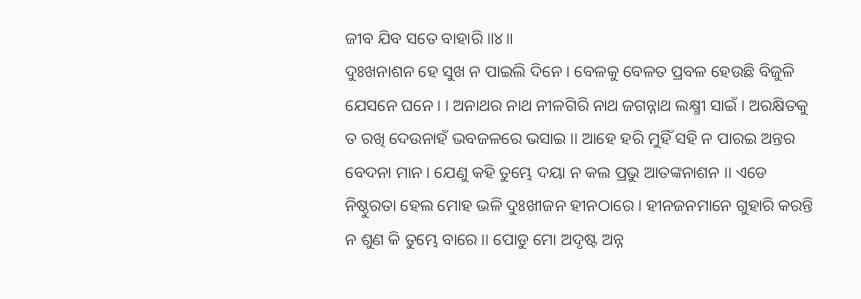ଜୀବ ଯିବ ସତେ ବାହାରି ॥୪॥
ଦୁଃଖନାଶନ ହେ ସୁଖ ନ ପାଇଲି ଦିନେ । ବେଳକୁ ବେଳତ ପ୍ରବଳ ହେଉଛି ବିଜୁଳି ଯେସନେ ଘନେ । । ଅନାଥର ନାଥ ନୀଳଗିରି ନାଥ ଜଗନ୍ନାଥ ଲକ୍ଷ୍ମୀ ସାଇଁ । ଅରକ୍ଷିତକୁ ତ ରଖି ଦେଉନାହଁ ଭବଜଳରେ ଭସାଇ ।। ଆହେ ହରି ମୁହିଁ ସହି ନ ପାରଇ ଅନ୍ତର ବେଦନା ମାନ । ଯେଣୁ କହି ତୁମ୍ଭେ ଦୟା ନ କଲ ପ୍ରଭୁ ଆତଙ୍କନାଶନ ।। ଏଡେ ନିଷ୍ଠୁରତା ହେଲ ମୋହ ଭଳି ଦୁଃଖୀଜନ ହୀନଠାରେ । ହୀନଜନମାନେ ଗୁହାରି କରନ୍ତି ନ ଶୁଣ କି ତୁମ୍ଭେ ବାରେ ।। ପୋଡୁ ମୋ ଅଦୃଷ୍ଟ ଅନ୍ନ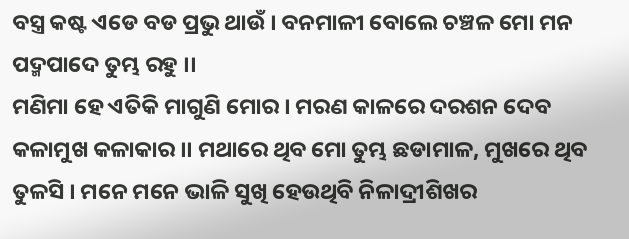ବସ୍ତ୍ର କଷ୍ଟ ଏଡେ ବଡ ପ୍ରଭୁ ଥାଉଁ । ବନମାଳୀ ବୋଲେ ଚଞ୍ଚଳ ମୋ ମନ ପଦ୍ମପାଦେ ତୁମ୍ଭ ରହୁ ।।
ମଣିମା ହେ ଏତିକି ମାଗୁଣି ମୋର । ମରଣ କାଳରେ ଦରଶନ ଦେବ କଳାମୁଖ କଳାକାର ।। ମଥାରେ ଥିବ ମୋ ତୁମ୍ଭ ଛଡାମାଳ, ମୁଖରେ ଥିବ ତୁଳସି । ମନେ ମନେ ଭାଳି ସୁଖି ହେଉଥିବି ନିଳାଦ୍ରୀଶିଖର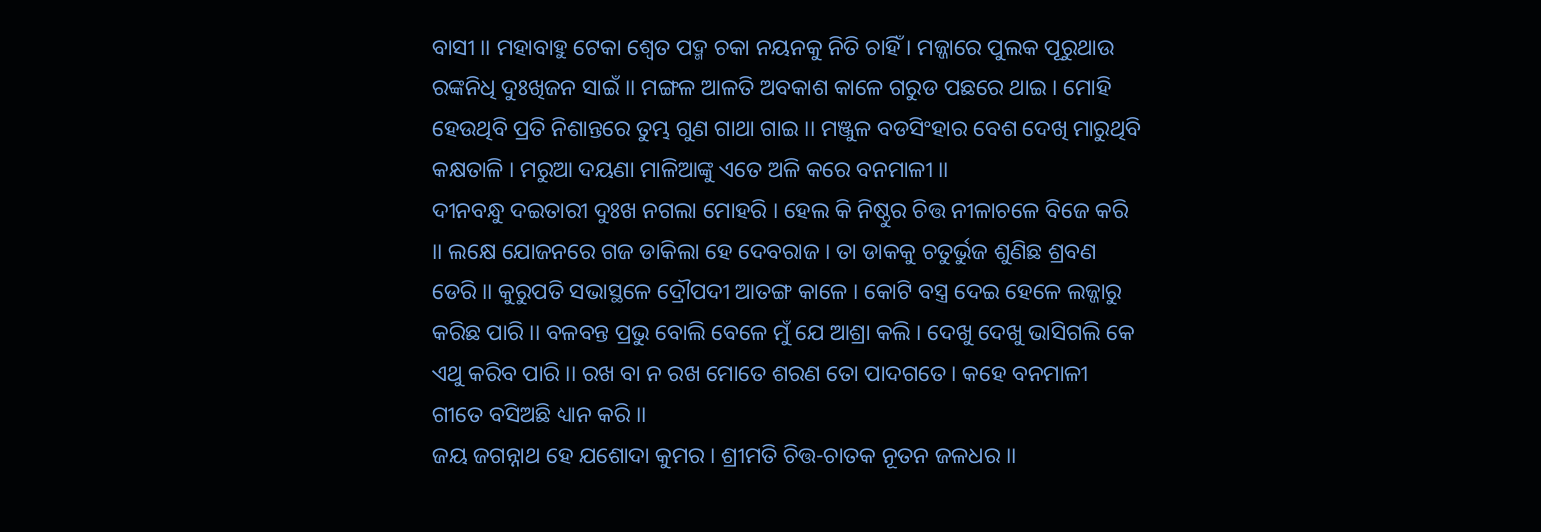ବାସୀ ।। ମହାବାହୁ ଟେକା ଶ୍ୱେତ ପଦ୍ମ ଚକା ନୟନକୁ ନିତି ଚାହିଁ । ମଜ୍ଜାରେ ପୁଲକ ପୂରୁଥାଉ ରଙ୍କନିଧି ଦୁଃଖିଜନ ସାଇଁ ।। ମଙ୍ଗଳ ଆଳତି ଅବକାଶ କାଳେ ଗରୁଡ ପଛରେ ଥାଇ । ମୋହି ହେଉଥିବି ପ୍ରତି ନିଶାନ୍ତରେ ତୁମ୍ଭ ଗୁଣ ଗାଥା ଗାଇ ।। ମଞ୍ଜୁଳ ବଡସିଂହାର ବେଶ ଦେଖି ମାରୁଥିବି କକ୍ଷତାଳି । ମରୁଆ ଦୟଣା ମାଳିଆଙ୍କୁ ଏତେ ଅଳି କରେ ବନମାଳୀ ।।
ଦୀନବନ୍ଧୁ ଦଇତାରୀ ଦୁଃଖ ନଗଲା ମୋହରି । ହେଲ କି ନିଷ୍ଠୁର ଚିତ୍ତ ନୀଳାଚଳେ ବିଜେ କରି ।। ଲକ୍ଷେ ଯୋଜନରେ ଗଜ ଡାକିଲା ହେ ଦେବରାଜ । ତା ଡାକକୁ ଚତୁର୍ଭୁଜ ଶୁଣିଛ ଶ୍ରବଣ ଡେରି ।। କୁରୁପତି ସଭାସ୍ଥଳେ ଦ୍ରୌପଦୀ ଆତଙ୍ଗ କାଳେ । କୋଟି ବସ୍ତ୍ର ଦେଇ ହେଳେ ଲଜ୍ଜାରୁ କରିଛ ପାରି ।। ବଳବନ୍ତ ପ୍ରଭୁ ବୋଲି ବେଳେ ମୁଁ ଯେ ଆଶ୍ରା କଲି । ଦେଖୁ ଦେଖୁ ଭାସିଗଲି କେ ଏଥୁ କରିବ ପାରି ।। ରଖ ବା ନ ରଖ ମୋତେ ଶରଣ ତୋ ପାଦଗତେ । କହେ ବନମାଳୀ ଗୀତେ ବସିଅଛି ଧ୍ୟାନ କରି ।।
ଜୟ ଜଗନ୍ନାଥ ହେ ଯଶୋଦା କୁମର । ଶ୍ରୀମତି ଚିତ୍ତ-ଚାତକ ନୂତନ ଜଳଧର ।।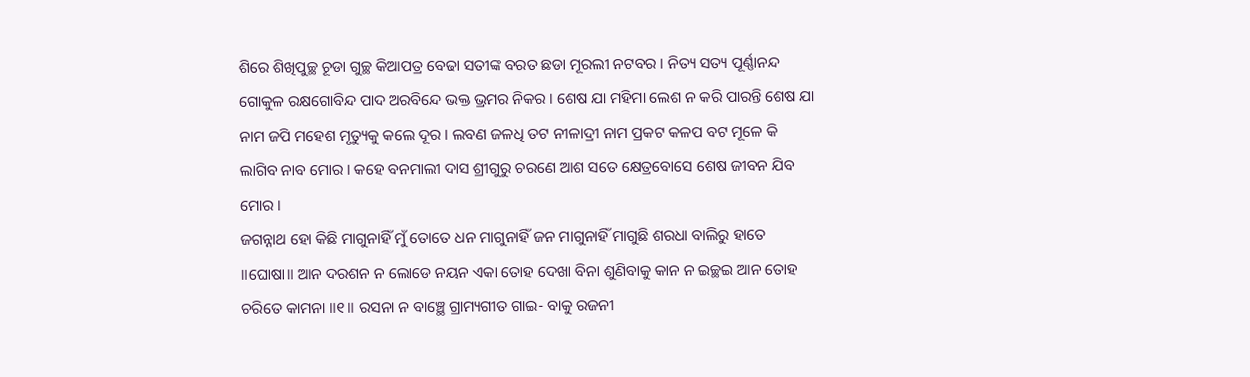ଶିରେ ଶିଖିପୁଚ୍ଛ ଚୂଡା ଗୁଚ୍ଛ କିଆପତ୍ର ବେଢା ସତୀଙ୍କ ବରତ ଛଡା ମୂରଲୀ ନଟବର । ନିତ୍ୟ ସତ୍ୟ ପୂର୍ଣ୍ଣାନନ୍ଦ ଗୋକୁଳ ରକ୍ଷଗୋବିନ୍ଦ ପାଦ ଅରବିନ୍ଦେ ଭକ୍ତ ଭ୍ରମର ନିକର । ଶେଷ ଯା ମହିମା ଲେଶ ନ କରି ପାରନ୍ତି ଶେଷ ଯା ନାମ ଜପି ମହେଶ ମୃତ୍ୟୁକୁ କଲେ ଦୂର । ଲବଣ ଜଳଧି ତଟ ନୀଳାଦ୍ରୀ ନାମ ପ୍ରକଟ କଳପ ବଟ ମୂଳେ କି ଲାଗିବ ନାବ ମୋର । କହେ ବନମାଲୀ ଦାସ ଶ୍ରୀଗୁରୁ ଚରଣେ ଆଶ ସତେ କ୍ଷେତ୍ରବୋସେ ଶେଷ ଜୀବନ ଯିବ ମୋର ।
ଜଗନ୍ନାଥ ହୋ କିଛି ମାଗୁନାହିଁ ମୁଁ ତୋତେ ଧନ ମାଗୁନାହିଁ ଜନ ମାଗୁନାହିଁ ମାଗୁଛି ଶରଧା ବାଲିରୁ ହାତେ ॥ଘୋଷା॥ ଆନ ଦରଶନ ନ ଲୋଡେ ନୟନ ଏକା ତୋହ ଦେଖା ବିନା ଶୁଣିବାକୁ କାନ ନ ଇଚ୍ଛଇ ଆନ ତୋହ ଚରିତେ କାମନା ॥୧॥ ରସନା ନ ବାଞ୍ଛେ ଗ୍ରାମ୍ୟଗୀତ ଗାଇ- ବାକୁ ରଜନୀ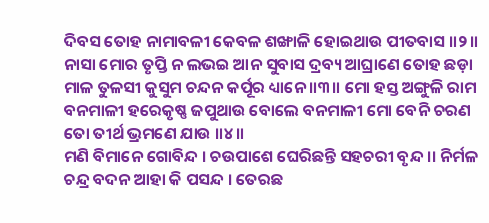ଦିବସ ତୋହ ନାମାବଳୀ କେବଳ ଶଙ୍ଖାଳି ହୋଇଥାଉ ପୀତବାସ ॥୨॥ ନାସା ମୋର ତୃପ୍ତି ନ ଲଭଇ ଆନ ସୁବାସ ଦ୍ରବ୍ୟ ଆଘ୍ରାଣେ ତୋହ ଛଡ଼ା ମାଳ ତୁଳସୀ କୁସୁମ ଚନ୍ଦନ କର୍ପୂର ଧ୍ୟାନେ ॥୩॥ ମୋ ହସ୍ତ ଅଙ୍ଗୁଳି ରାମ ବନମାଳୀ ହରେକୃଷ୍ଣ ଜପୁଥାଉ ବୋଲେ ବନମାଳୀ ମୋ ବେନି ଚରଣ ତୋ ତୀର୍ଥ ଭ୍ରମଣେ ଯାଉ ॥୪॥
ମଣି ବିମାନେ ଗୋବିନ୍ଦ । ଚଉପାଶେ ଘେରିଛନ୍ତି ସହଚରୀ ବୃନ୍ଦ ।। ନିର୍ମଳ ଚନ୍ଦ୍ର ବଦନ ଆହା କି ପସନ୍ଦ । ତେରଛ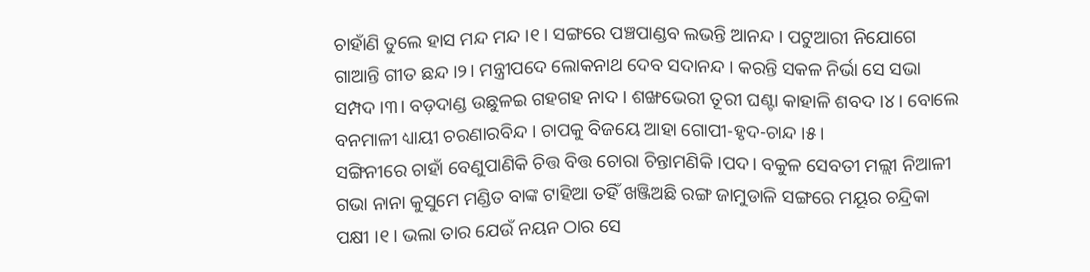ଚାହାଁଣି ତୁଲେ ହାସ ମନ୍ଦ ମନ୍ଦ ।୧। ସଙ୍ଗରେ ପଞ୍ଚପାଣ୍ଡବ ଲଭନ୍ତି ଆନନ୍ଦ । ପଟୁଆରୀ ନିଯୋଗେ ଗାଆନ୍ତି ଗୀତ ଛନ୍ଦ ।୨। ମନ୍ତ୍ରୀପଦେ ଲୋକନାଥ ଦେବ ସଦାନନ୍ଦ । କରନ୍ତି ସକଳ ନିର୍ଭା ସେ ସଭା ସମ୍ପଦ ।୩। ବଡ଼ଦାଣ୍ଡ ଉଛୁଳଇ ଗହଗହ ନାଦ । ଶଙ୍ଖଭେରୀ ତୂରୀ ଘଣ୍ଟା କାହାଳି ଶବଦ ।୪। ବୋଲେ ବନମାଳୀ ଧ୍ୟାୟୀ ଚରଣାରବିନ୍ଦ । ଚାପକୁ ବିଜୟେ ଆହା ଗୋପୀ-ହୃଦ-ଚାନ୍ଦ ।୫।
ସଙ୍ଗିନୀରେ ଚାହାଁ ବେଣୁପାଣିକି ଚିତ୍ତ ବିତ୍ତ ଚୋରା ଚିନ୍ତାମଣିକି ।ପଦ। ବକୁଳ ସେବତୀ ମଲ୍ଲୀ ନିଆଳୀ ଗଭା ନାନା କୁସୁମେ ମଣ୍ଡିତ ବାଙ୍କ ଟାହିଆ ତହିଁ ଖଞ୍ଜିଅଛି ରଙ୍ଗ ଜାମୁଡାଳି ସଙ୍ଗରେ ମୟୂର ଚନ୍ଦ୍ରିକା ପକ୍ଷୀ ।୧। ଭଲା ତାର ଯେଉଁ ନୟନ ଠାର ସେ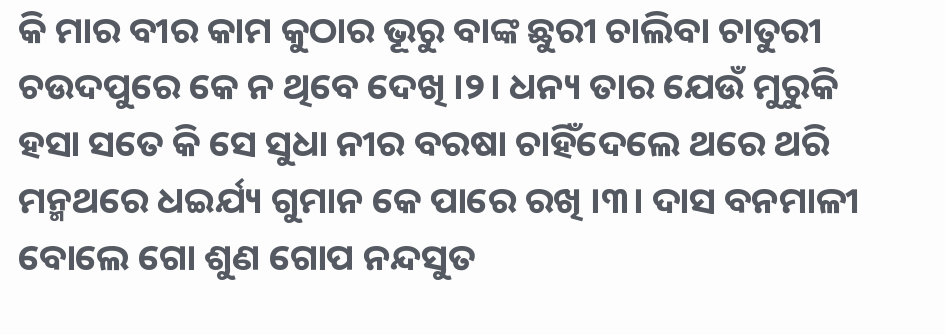କି ମାର ବୀର କାମ କୁଠାର ଭୂରୁ ବାଙ୍କ ଛୁରୀ ଚାଲିବା ଚାତୁରୀ ଚଉଦପୁରେ କେ ନ ଥିବେ ଦେଖି ।୨। ଧନ୍ୟ ତାର ଯେଉଁ ମୁରୁକି ହସା ସତେ କି ସେ ସୁଧା ନୀର ବରଷା ଚାହିଁଦେଲେ ଥରେ ଥରି ମନ୍ମଥରେ ଧଇର୍ଯ୍ୟ ଗୁମାନ କେ ପାରେ ରଖି ।୩। ଦାସ ବନମାଳୀ ବୋଲେ ଗୋ ଶୁଣ ଗୋପ ନନ୍ଦସୁତ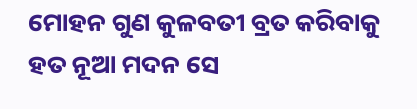ମୋହନ ଗୁଣ କୁଳବତୀ ବ୍ରତ କରିବାକୁ ହତ ନୂଆ ମଦନ ସେ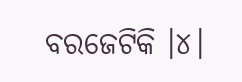ବରଜେଟିକି ।୪।